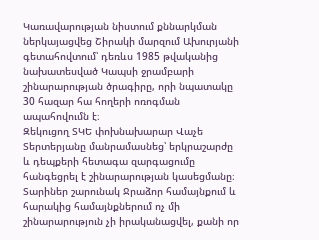Կառավարության նիստում քննարկման ներկայացվեց Շիրակի մարզում Ախուրյանի գետահովտում՝ դեռևս 1985 թվականից նախատեսված Կապսի ջրամբարի շինարարության ծրագիրը, որի նպատակը 30 հազար հա հողերի ոռոգման ապահովումն է։
Զեկուցող ՏԿԵ փոխնախարար Վաչե Տերտերյանը մանրամասնեց՝ երկրաշարժը և դեպքերի հետագա զարգացումը հանգեցրել է շինարարության կասեցմանը։ Տարիներ շարունակ Ջրաձոր համայնքում և հարակից համայնքներում ոչ մի շինարարություն չի իրականացվել, քանի որ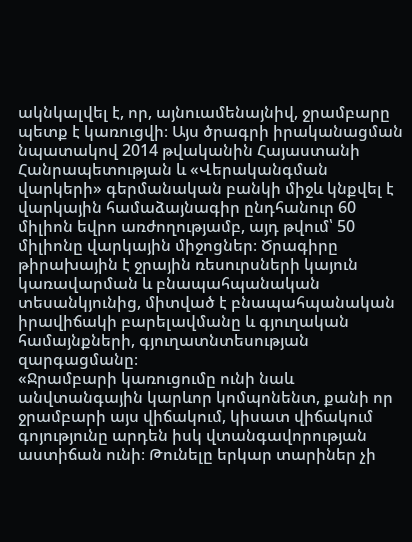ակնկալվել է, որ, այնուամենայնիվ, ջրամբարը պետք է կառուցվի։ Այս ծրագրի իրականացման նպատակով 2014 թվականին Հայաստանի Հանրապետության և «Վերականգման վարկերի» գերմանական բանկի միջև կնքվել է վարկային համաձայնագիր ընդհանուր 60 միլիոն եվրո առժողությամբ, այդ թվում՝ 50 միլիոնը վարկային միջոցներ։ Ծրագիրը թիրախային է ջրային ռեսուրսների կայուն կառավարման և բնապահպանական տեսանկյունից, միտված է բնապահպանական իրավիճակի բարելավմանը և գյուղական համայնքների, գյուղատնտեսության զարգացմանը։
«Ջրամբարի կառուցումը ունի նաև անվտանգային կարևոր կոմպոնենտ, քանի որ ջրամբարի այս վիճակում, կիսատ վիճակում գոյությունը արդեն իսկ վտանգավորության աստիճան ունի։ Թունելը երկար տարիներ չի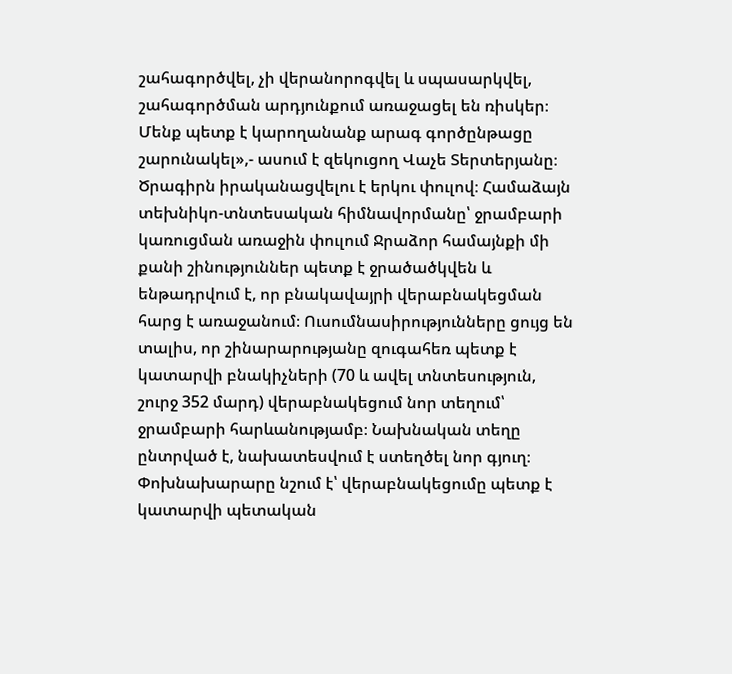շահագործվել, չի վերանորոգվել և սպասարկվել, շահագործման արդյունքում առաջացել են ռիսկեր։ Մենք պետք է կարողանանք արագ գործընթացը շարունակել»,- ասում է զեկուցող Վաչե Տերտերյանը։
Ծրագիրն իրականացվելու է երկու փուլով։ Համաձայն տեխնիկո-տնտեսական հիմնավորմանը՝ ջրամբարի կառուցման առաջին փուլում Ջրաձոր համայնքի մի քանի շինություններ պետք է ջրածածկվեն և ենթադրվում է, որ բնակավայրի վերաբնակեցման հարց է առաջանում։ Ուսումնասիրությունները ցույց են տալիս, որ շինարարությանը զուգահեռ պետք է կատարվի բնակիչների (70 և ավել տնտեսություն, շուրջ 352 մարդ) վերաբնակեցում նոր տեղում՝ ջրամբարի հարևանությամբ։ Նախնական տեղը ընտրված է, նախատեսվում է ստեղծել նոր գյուղ։
Փոխնախարարը նշում է՝ վերաբնակեցումը պետք է կատարվի պետական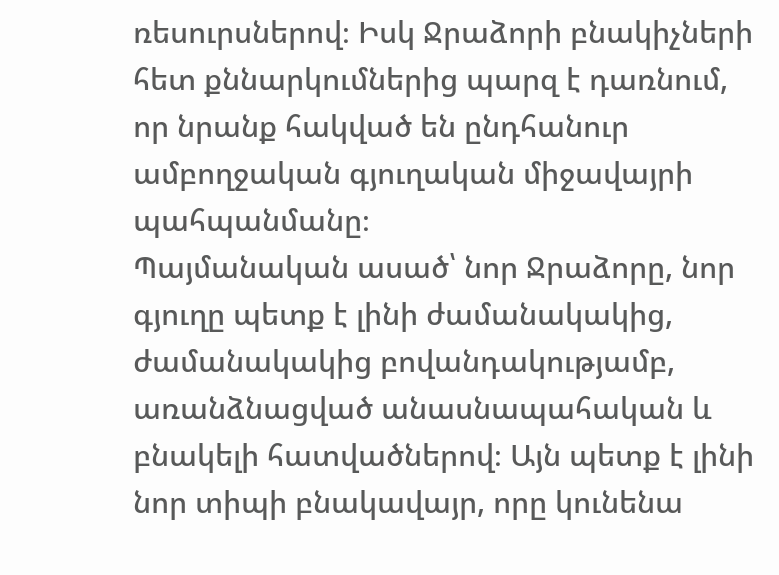ռեսուրսներով։ Իսկ Ջրաձորի բնակիչների հետ քննարկումներից պարզ է դառնում, որ նրանք հակված են ընդհանուր ամբողջական գյուղական միջավայրի պահպանմանը։
Պայմանական ասած՝ նոր Ջրաձորը, նոր գյուղը պետք է լինի ժամանակակից, ժամանակակից բովանդակությամբ, առանձնացված անասնապահական և բնակելի հատվածներով։ Այն պետք է լինի նոր տիպի բնակավայր, որը կունենա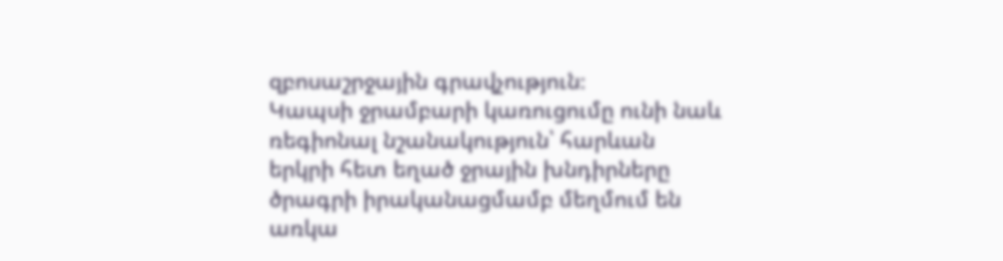զբոսաշրջային գրավչություն։
Կապսի ջրամբարի կառուցումը ունի նաև ռեգիոնալ նշանակություն՝ հարևան երկրի հետ եղած ջրային խնդիրները ծրագրի իրականացմամբ մեղմում են առկա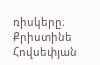ռիսկերը։
Քրիստինե Հովսեփյան